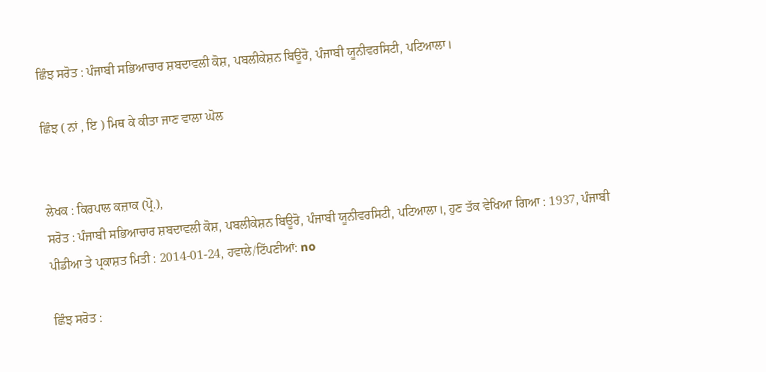ਛਿੰਝ ਸਰੋਤ : ਪੰਜਾਬੀ ਸਭਿਆਚਾਰ ਸ਼ਬਦਾਵਲੀ ਕੋਸ਼, ਪਬਲੀਕੇਸ਼ਨ ਬਿਊਰੋ, ਪੰਜਾਬੀ ਯੂਨੀਵਰਸਿਟੀ, ਪਟਿਆਲਾ।

ਛਿੰਝ ( ਨਾਂ , ਇ ) ਮਿਥ ਕੇ ਕੀਤਾ ਜਾਣ ਵਾਲਾ ਘੋਲ


ਲੇਖਕ : ਕਿਰਪਾਲ ਕਜ਼ਾਕ (ਪ੍ਰੋ.),
ਸਰੋਤ : ਪੰਜਾਬੀ ਸਭਿਆਚਾਰ ਸ਼ਬਦਾਵਲੀ ਕੋਸ਼, ਪਬਲੀਕੇਸ਼ਨ ਬਿਊਰੋ, ਪੰਜਾਬੀ ਯੂਨੀਵਰਸਿਟੀ, ਪਟਿਆਲਾ।, ਹੁਣ ਤੱਕ ਵੇਖਿਆ ਗਿਆ : 1937, ਪੰਜਾਬੀ ਪੀਡੀਆ ਤੇ ਪ੍ਰਕਾਸ਼ਤ ਮਿਤੀ : 2014-01-24, ਹਵਾਲੇ/ਟਿੱਪਣੀਆਂ: no

ਛਿੰਝ ਸਰੋਤ :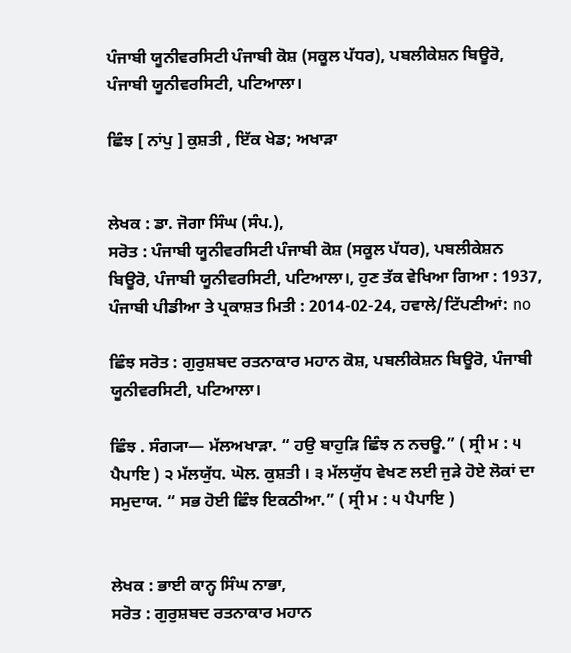ਪੰਜਾਬੀ ਯੂਨੀਵਰਸਿਟੀ ਪੰਜਾਬੀ ਕੋਸ਼ (ਸਕੂਲ ਪੱਧਰ), ਪਬਲੀਕੇਸ਼ਨ ਬਿਊਰੋ, ਪੰਜਾਬੀ ਯੂਨੀਵਰਸਿਟੀ, ਪਟਿਆਲਾ।

ਛਿੰਝ [ ਨਾਂਪੁ ] ਕੁਸ਼ਤੀ , ਇੱਕ ਖੇਡ; ਅਖਾੜਾ


ਲੇਖਕ : ਡਾ. ਜੋਗਾ ਸਿੰਘ (ਸੰਪ.),
ਸਰੋਤ : ਪੰਜਾਬੀ ਯੂਨੀਵਰਸਿਟੀ ਪੰਜਾਬੀ ਕੋਸ਼ (ਸਕੂਲ ਪੱਧਰ), ਪਬਲੀਕੇਸ਼ਨ ਬਿਊਰੋ, ਪੰਜਾਬੀ ਯੂਨੀਵਰਸਿਟੀ, ਪਟਿਆਲਾ।, ਹੁਣ ਤੱਕ ਵੇਖਿਆ ਗਿਆ : 1937, ਪੰਜਾਬੀ ਪੀਡੀਆ ਤੇ ਪ੍ਰਕਾਸ਼ਤ ਮਿਤੀ : 2014-02-24, ਹਵਾਲੇ/ਟਿੱਪਣੀਆਂ: no

ਛਿੰਝ ਸਰੋਤ : ਗੁਰੁਸ਼ਬਦ ਰਤਨਾਕਾਰ ਮਹਾਨ ਕੋਸ਼, ਪਬਲੀਕੇਸ਼ਨ ਬਿਊਰੋ, ਪੰਜਾਬੀ ਯੂਨੀਵਰਸਿਟੀ, ਪਟਿਆਲਾ।

ਛਿੰਝ . ਸੰਗ੍ਯਾ— ਮੱਲਅਖਾੜਾ. “ ਹਉ ਬਾਹੁੜਿ ਛਿੰਝ ਨ ਨਚਊ.” ( ਸ੍ਰੀ ਮ : ੫ ਪੈਪਾਇ ) ੨ ਮੱਲਯੁੱਧ. ਘੋਲ. ਕੁਸ਼ਤੀ । ੩ ਮੱਲਯੁੱਧ ਵੇਖਣ ਲਈ ਜੁੜੇ ਹੋਏ ਲੋਕਾਂ ਦਾ ਸਮੁਦਾਯ. “ ਸਭ ਹੋਈ ਛਿੰਝ ਇਕਠੀਆ.” ( ਸ੍ਰੀ ਮ : ੫ ਪੈਪਾਇ )


ਲੇਖਕ : ਭਾਈ ਕਾਨ੍ਹ ਸਿੰਘ ਨਾਭਾ,
ਸਰੋਤ : ਗੁਰੁਸ਼ਬਦ ਰਤਨਾਕਾਰ ਮਹਾਨ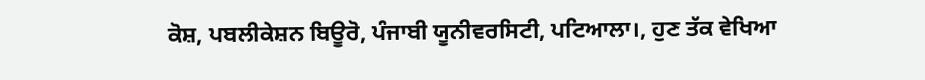ਕੋਸ਼, ਪਬਲੀਕੇਸ਼ਨ ਬਿਊਰੋ, ਪੰਜਾਬੀ ਯੂਨੀਵਰਸਿਟੀ, ਪਟਿਆਲਾ।, ਹੁਣ ਤੱਕ ਵੇਖਿਆ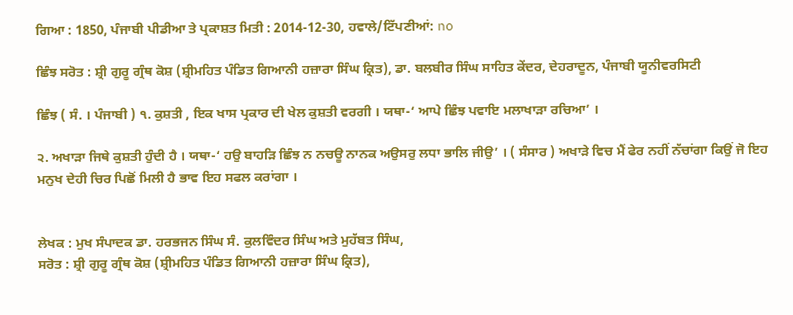ਗਿਆ : 1850, ਪੰਜਾਬੀ ਪੀਡੀਆ ਤੇ ਪ੍ਰਕਾਸ਼ਤ ਮਿਤੀ : 2014-12-30, ਹਵਾਲੇ/ਟਿੱਪਣੀਆਂ: no

ਛਿੰਝ ਸਰੋਤ : ਸ਼੍ਰੀ ਗੁਰੂ ਗ੍ਰੰਥ ਕੋਸ਼ (ਸ਼੍ਰੀਮਹਿਤ ਪੰਡਿਤ ਗਿਆਨੀ ਹਜ਼ਾਰਾ ਸਿੰਘ ਕ੍ਰਿਤ), ਡਾ. ਬਲਬੀਰ ਸਿੰਘ ਸਾਹਿਤ ਕੇਂਦਰ, ਦੇਹਰਾਦੂਨ, ਪੰਜਾਬੀ ਯੂਨੀਵਰਸਿਟੀ

ਛਿੰਝ ( ਸੰ. । ਪੰਜਾਬੀ ) ੧. ਕੁਸ਼ਤੀ , ਇਕ ਖਾਸ ਪ੍ਰਕਾਰ ਦੀ ਖੇਲ ਕੁਸ਼ਤੀ ਵਰਗੀ । ਯਥਾ-‘ ਆਪੇ ਛਿੰਝ ਪਵਾਇ ਮਲਾਖਾੜਾ ਰਚਿਆ’ ।

੨. ਅਖਾੜਾ ਜਿਥੇ ਕੁਸ਼ਤੀ ਹੁੰਦੀ ਹੈ । ਯਥਾ-‘ ਹਉ ਬਾਹੜਿ ਛਿੰਝ ਨ ਨਚਊ ਨਾਨਕ ਅਉਸਰੁ ਲਧਾ ਭਾਲਿ ਜੀਉ’ । ( ਸੰਸਾਰ ) ਅਖਾੜੇ ਵਿਚ ਮੈਂ ਫੇਰ ਨਹੀਂ ਨੱਚਾਂਗਾ ਕਿਉਂ ਜੋ ਇਹ ਮਨੁਖ ਦੇਹੀ ਚਿਰ ਪਿਛੋਂ ਮਿਲੀ ਹੈ ਭਾਵ ਇਹ ਸਫਲ ਕਰਾਂਗਾ ।


ਲੇਖਕ : ਮੁਖ ਸੰਪਾਦਕ ਡਾ. ਹਰਭਜਨ ਸਿੰਘ ਸੰ. ਕੁਲਵਿੰਦਰ ਸਿੰਘ ਅਤੇ ਮੁਹੱਬਤ ਸਿੰਘ,
ਸਰੋਤ : ਸ਼੍ਰੀ ਗੁਰੂ ਗ੍ਰੰਥ ਕੋਸ਼ (ਸ਼੍ਰੀਮਹਿਤ ਪੰਡਿਤ ਗਿਆਨੀ ਹਜ਼ਾਰਾ ਸਿੰਘ ਕ੍ਰਿਤ),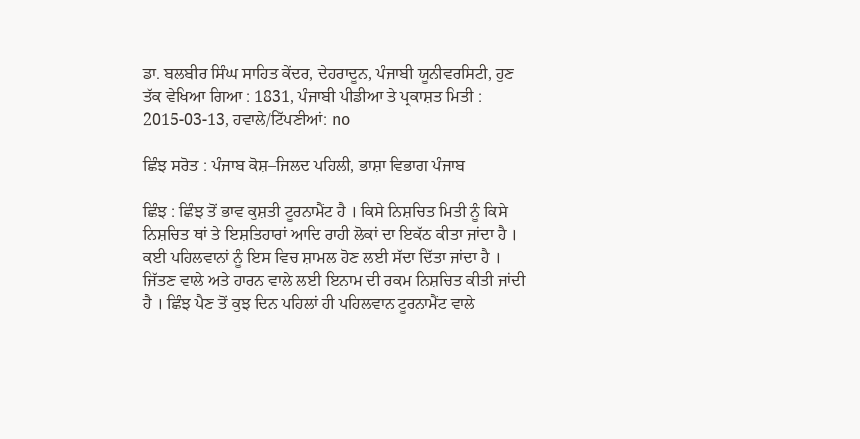ਡਾ. ਬਲਬੀਰ ਸਿੰਘ ਸਾਹਿਤ ਕੇਂਦਰ, ਦੇਹਰਾਦੂਨ, ਪੰਜਾਬੀ ਯੂਨੀਵਰਸਿਟੀ, ਹੁਣ ਤੱਕ ਵੇਖਿਆ ਗਿਆ : 1831, ਪੰਜਾਬੀ ਪੀਡੀਆ ਤੇ ਪ੍ਰਕਾਸ਼ਤ ਮਿਤੀ : 2015-03-13, ਹਵਾਲੇ/ਟਿੱਪਣੀਆਂ: no

ਛਿੰਝ ਸਰੋਤ : ਪੰਜਾਬ ਕੋਸ਼–ਜਿਲਦ ਪਹਿਲੀ, ਭਾਸ਼ਾ ਵਿਭਾਗ ਪੰਜਾਬ

ਛਿੰਝ : ਛਿੰਝ ਤੋਂ ਭਾਵ ਕੁਸ਼ਤੀ ਟੂਰਨਾਮੈਂਟ ਹੈ । ਕਿਸੇ ਨਿਸ਼ਚਿਤ ਮਿਤੀ ਨੂੰ ਕਿਸੇ ਨਿਸ਼ਚਿਤ ਥਾਂ ਤੇ ਇਸ਼ਤਿਹਾਰਾਂ ਆਦਿ ਰਾਹੀ ਲੋਕਾਂ ਦਾ ਇਕੱਠ ਕੀਤਾ ਜਾਂਦਾ ਹੈ । ਕਈ ਪਹਿਲਵਾਨਾਂ ਨੂੰ ਇਸ ਵਿਚ ਸ਼ਾਮਲ ਹੋਣ ਲਈ ਸੱਦਾ ਦਿੱਤਾ ਜਾਂਦਾ ਹੈ । ਜਿੱਤਣ ਵਾਲੇ ਅਤੇ ਹਾਰਨ ਵਾਲੇ ਲਈ ਇਨਾਮ ਦੀ ਰਕਮ ਨਿਸ਼ਚਿਤ ਕੀਤੀ ਜਾਂਦੀ ਹੈ । ਛਿੰਝ ਪੈਣ ਤੋਂ ਕੁਝ ਦਿਨ ਪਹਿਲਾਂ ਹੀ ਪਹਿਲਵਾਨ ਟੂਰਨਾਮੈਂਟ ਵਾਲੇ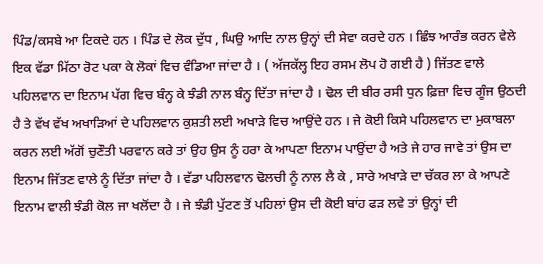ਪਿੰਡ/ਕਸਬੇ ਆ ਟਿਕਦੇ ਹਨ । ਪਿੰਡ ਦੇ ਲੋਕ ਦੁੱਧ , ਘਿਉ ਆਦਿ ਨਾਲ ਉਨ੍ਹਾਂ ਦੀ ਸੇਵਾ ਕਰਦੇ ਹਨ । ਛਿੰਝ ਆਰੰਭ ਕਰਨ ਵੇਲੇ ਇਕ ਵੱਡਾ ਮਿੱਠਾ ਰੋਟ ਪਕਾ ਕੇ ਲੋਕਾਂ ਵਿਚ ਵੰਡਿਆ ਜਾਂਦਾ ਹੈ । ( ਅੱਜਕੱਲ੍ਹ ਇਹ ਰਸਮ ਲੋਪ ਹੋ ਗਈ ਹੈ ) ਜਿੱਤਣ ਵਾਲੇ ਪਹਿਲਵਾਨ ਦਾ ਇਨਾਮ ਪੱਗ ਵਿਚ ਬੰਨ੍ਹ ਕੇ ਝੰਡੀ ਨਾਲ ਬੰਨ੍ਹ ਦਿੱਤਾ ਜਾਂਦਾ ਹੈ । ਢੋਲ ਦੀ ਬੀਰ ਰਸੀ ਧੁਨ ਫ਼ਿਜ਼ਾ ਵਿਚ ਗੂੰਜ ਉਠਦੀ ਹੈ ਤੇ ਵੱਖ ਵੱਖ ਅਖਾੜਿਆਂ ਦੇ ਪਹਿਲਵਾਨ ਕੁਸ਼ਤੀ ਲਈ ਅਖਾੜੇ ਵਿਚ ਆਉਂਦੇ ਹਨ । ਜੇ ਕੋਈ ਕਿਸੇ ਪਹਿਲਵਾਨ ਦਾ ਮੁਕਾਬਲਾ ਕਰਨ ਲਈ ਅੱਗੋਂ ਚੁਣੌਤੀ ਪਰਵਾਨ ਕਰੇ ਤਾਂ ਉਹ ਉਸ ਨੂੰ ਹਰਾ ਕੇ ਆਪਣਾ ਇਨਾਮ ਪਾਉਂਦਾ ਹੈ ਅਤੇ ਜੇ ਹਾਰ ਜਾਵੇ ਤਾਂ ਉਸ ਦਾ ਇਨਾਮ ਜਿੱਤਣ ਵਾਲੇ ਨੂੰ ਦਿੱਤਾ ਜਾਂਦਾ ਹੈ । ਵੱਡਾ ਪਹਿਲਵਾਨ ਢੋਲਚੀ ਨੂੰ ਨਾਲ ਲੈ ਕੇ , ਸਾਰੇ ਅਖਾੜੇ ਦਾ ਚੱਕਰ ਲਾ ਕੇ ਆਪਣੇ ਇਨਾਮ ਵਾਲੀ ਝੰਡੀ ਕੋਲ ਜਾ ਖਲੋਂਦਾ ਹੈ । ਜੇ ਝੰਡੀ ਪੁੱਟਣ ਤੋਂ ਪਹਿਲਾਂ ਉਸ ਦੀ ਕੋਈ ਬਾਂਹ ਫੜ ਲਵੇ ਤਾਂ ਉਨ੍ਹਾਂ ਦੀ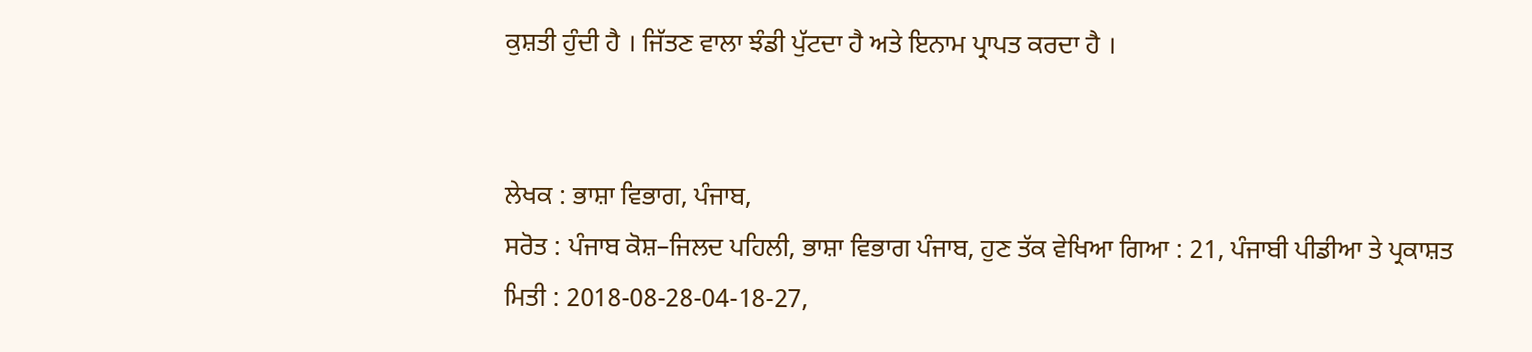ਕੁਸ਼ਤੀ ਹੁੰਦੀ ਹੈ । ਜਿੱਤਣ ਵਾਲਾ ਝੰਡੀ ਪੁੱਟਦਾ ਹੈ ਅਤੇ ਇਨਾਮ ਪ੍ਰਾਪਤ ਕਰਦਾ ਹੈ ।


ਲੇਖਕ : ਭਾਸ਼ਾ ਵਿਭਾਗ, ਪੰਜਾਬ,
ਸਰੋਤ : ਪੰਜਾਬ ਕੋਸ਼–ਜਿਲਦ ਪਹਿਲੀ, ਭਾਸ਼ਾ ਵਿਭਾਗ ਪੰਜਾਬ, ਹੁਣ ਤੱਕ ਵੇਖਿਆ ਗਿਆ : 21, ਪੰਜਾਬੀ ਪੀਡੀਆ ਤੇ ਪ੍ਰਕਾਸ਼ਤ ਮਿਤੀ : 2018-08-28-04-18-27,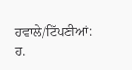ਹਵਾਲੇ/ਟਿੱਪਣੀਆਂ: ਹ.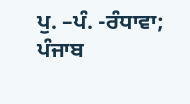ਪੁ. –ਪੰ. -ਰੰਧਾਵਾ; ਪੰਜਾਬ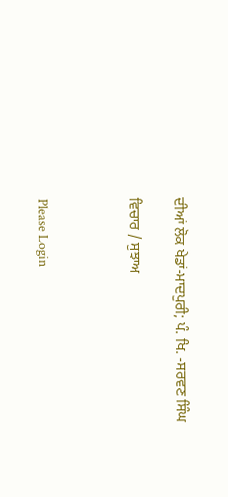ਦੀਆਂ ਲੋਕ ਖੇਡਾਂ-ਮਾਦਪੁਰੀ; ਪੰ. ਖਿ. -ਸਰਵਣ ਸਿੰਘ

ਵਿਚਾਰ / ਸੁਝਾਅ



Please Login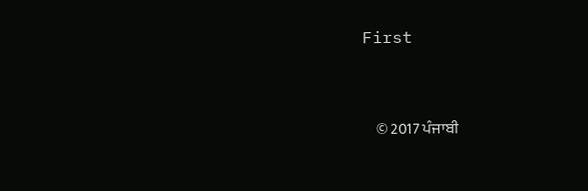First


    © 2017 ਪੰਜਾਬੀ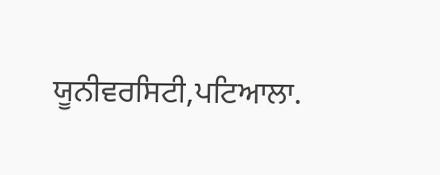ਯੂਨੀਵਰਸਿਟੀ,ਪਟਿਆਲਾ.